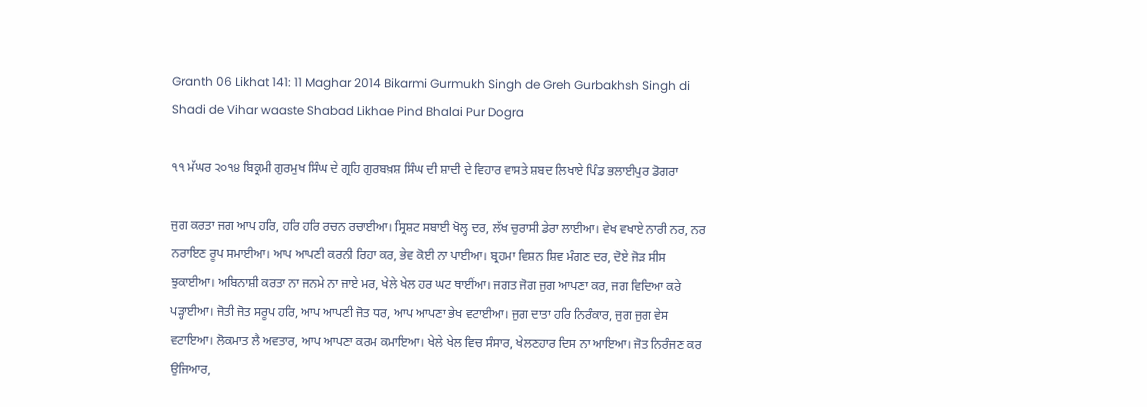Granth 06 Likhat 141: 11 Maghar 2014 Bikarmi Gurmukh Singh de Greh Gurbakhsh Singh di Shadi de Vihar waaste Shabad Likhae Pind Bhalai Pur Dogra

੧੧ ਮੱਘਰ ੨੦੧੪ ਬਿਕ੍ਰਮੀ ਗੁਰਮੁਖ ਸਿੰਘ ਦੇ ਗ੍ਰਹਿ ਗੁਰਬਖ਼ਸ਼ ਸਿੰਘ ਦੀ ਸ਼ਾਦੀ ਦੇ ਵਿਹਾਰ ਵਾਸਤੇ ਸ਼ਬਦ ਲਿਖਾਏ ਪਿੰਡ ਭਲਾਈਪੁਰ ਡੋਗਰਾ

ਜੁਗ ਕਰਤਾ ਜਗ ਆਪ ਹਰਿ, ਹਰਿ ਹਰਿ ਰਚਨ ਰਚਾਈਆ। ਸ੍ਰਿਸ਼ਟ ਸਬਾਈ ਖੋਲ੍ਹ ਦਰ, ਲੱਖ ਚੁਰਾਸੀ ਡੇਰਾ ਲਾਈਆ। ਵੇਖ ਵਖਾਏ ਨਾਰੀ ਨਰ, ਨਰ ਨਰਾਇਣ ਰੂਪ ਸਮਾਈਆ। ਆਪ ਆਪਣੀ ਕਰਨੀ ਰਿਹਾ ਕਰ, ਭੇਵ ਕੋਈ ਨਾ ਪਾਈਆ। ਬ੍ਰਹਮਾ ਵਿਸ਼ਨ ਸ਼ਿਵ ਮੰਗਣ ਦਰ, ਦੋਏ ਜੋੜ ਸੀਸ ਝੁਕਾਈਆ। ਅਬਿਨਾਸ਼ੀ ਕਰਤਾ ਨਾ ਜਨਮੇ ਨਾ ਜਾਏ ਮਰ, ਖੇਲੇ ਖੇਲ ਹਰ ਘਟ ਥਾਈਂਆ। ਜਗਤ ਜੋਗ ਜੁਗ ਆਪਣਾ ਕਰ, ਜਗ ਵਿਦਿਆ ਕਰੇ ਪੜ੍ਹਾਈਆ। ਜੋਤੀ ਜੋਤ ਸਰੂਪ ਹਰਿ, ਆਪ ਆਪਣੀ ਜੋਤ ਧਰ, ਆਪ ਆਪਣਾ ਭੇਖ ਵਟਾਈਆ। ਜੁਗ ਦਾਤਾ ਹਰਿ ਨਿਰੰਕਾਰ, ਜੁਗ ਜੁਗ ਵੇਸ ਵਟਾਇਆ। ਲੋਕਮਾਤ ਲੈ ਅਵਤਾਰ, ਆਪ ਆਪਣਾ ਕਰਮ ਕਮਾਇਆ। ਖੇਲੇ ਖੇਲ ਵਿਚ ਸੰਸਾਰ, ਖੇਲਣਹਾਰ ਦਿਸ ਨਾ ਆਇਆ। ਜੋਤ ਨਿਰੰਜਣ ਕਰ ਉਜਿਆਰ,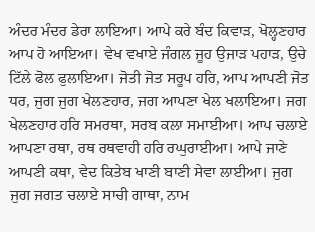ਅੰਦਰ ਮੰਦਰ ਡੇਰਾ ਲਾਇਆ। ਆਪੇ ਕਰੇ ਬੰਦ ਕਿਵਾੜ, ਖੋਲ੍ਹਣਹਾਰ ਆਪ ਹੋ ਆਇਆ। ਵੇਖ ਵਖਾਏ ਜੰਗਲ ਜੂਹ ਉਜਾੜ ਪਹਾੜ, ਉਚੇ ਟਿੱਲੇ ਫੋਲ ਫੁਲਾਇਆ। ਜੋਤੀ ਜੋਤ ਸਰੂਪ ਹਰਿ, ਆਪ ਆਪਣੀ ਜੋਤ ਧਰ, ਜੁਗ ਜੁਗ ਖੇਲਣਹਾਰ, ਜਗ ਆਪਣਾ ਖੇਲ ਖਲਾਇਆ। ਜਗ ਖੇਲਣਹਾਰ ਹਰਿ ਸਮਰਥਾ, ਸਰਬ ਕਲਾ ਸਮਾਈਆ। ਆਪ ਚਲਾਏ ਆਪਣਾ ਰਥਾ, ਰਥ ਰਥਵਾਹੀ ਹਰਿ ਰਘੁਰਾਈਆ। ਆਪੇ ਜਾਣੇ ਆਪਣੀ ਕਥਾ, ਵੇਦ ਕਿਤੇਬ ਖਾਣੀ ਬਾਣੀ ਸੇਵਾ ਲਾਈਆ। ਜੁਗ ਜੁਗ ਜਗਤ ਚਲਾਏ ਸਾਚੀ ਗਾਥਾ, ਨਾਮ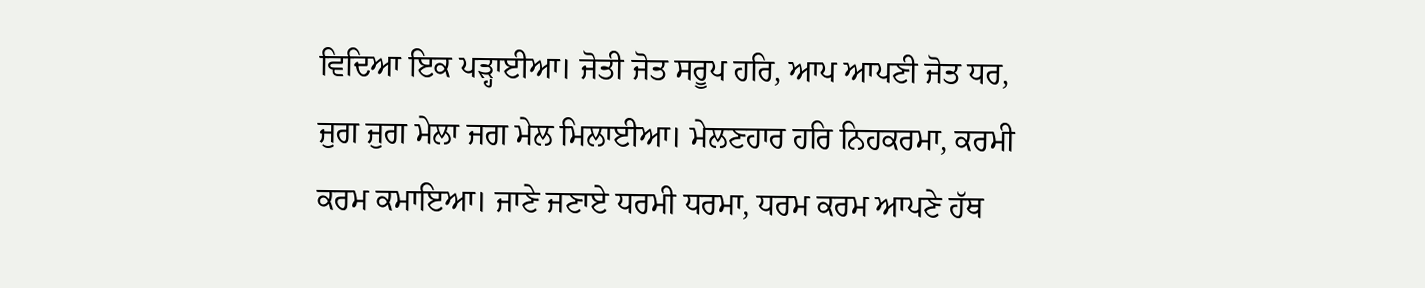ਵਿਦਿਆ ਇਕ ਪੜ੍ਹਾਈਆ। ਜੋਤੀ ਜੋਤ ਸਰੂਪ ਹਰਿ, ਆਪ ਆਪਣੀ ਜੋਤ ਧਰ, ਜੁਗ ਜੁਗ ਮੇਲਾ ਜਗ ਮੇਲ ਮਿਲਾਈਆ। ਮੇਲਣਹਾਰ ਹਰਿ ਨਿਹਕਰਮਾ, ਕਰਮੀ ਕਰਮ ਕਮਾਇਆ। ਜਾਣੇ ਜਣਾਏ ਧਰਮੀ ਧਰਮਾ, ਧਰਮ ਕਰਮ ਆਪਣੇ ਹੱਥ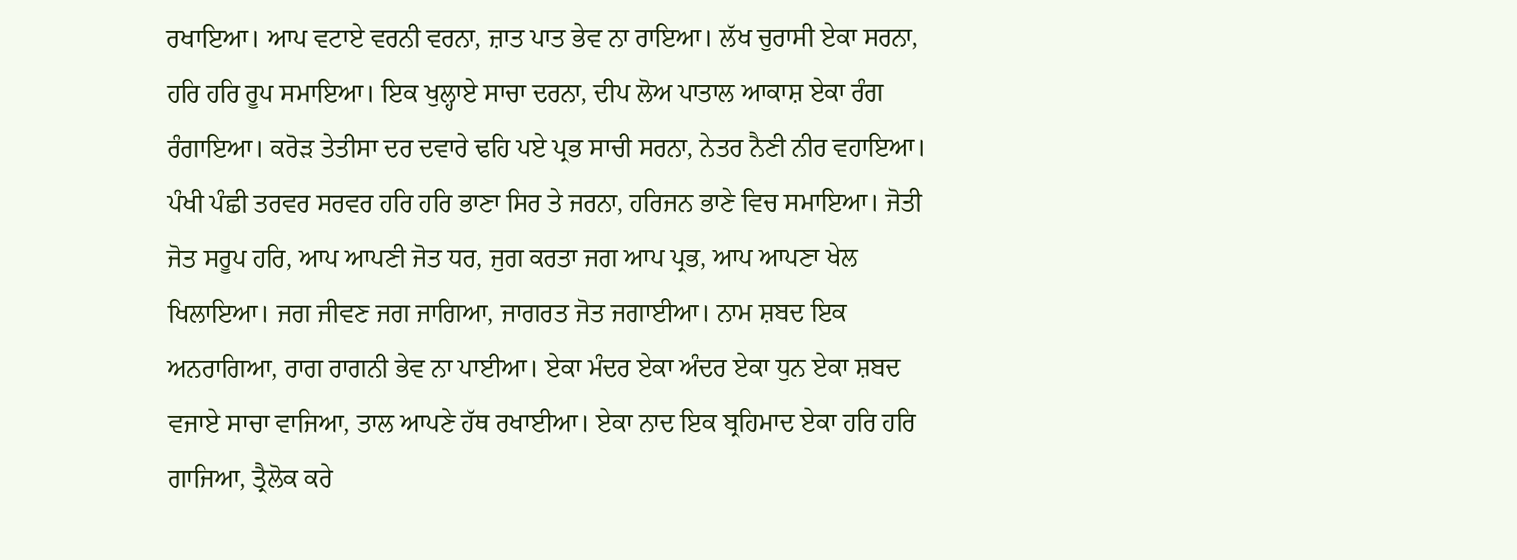ਰਖਾਇਆ। ਆਪ ਵਟਾਏ ਵਰਨੀ ਵਰਨਾ, ਜ਼ਾਤ ਪਾਤ ਭੇਵ ਨਾ ਰਾਇਆ। ਲੱਖ ਚੁਰਾਸੀ ਏਕਾ ਸਰਨਾ, ਹਰਿ ਹਰਿ ਰੂਪ ਸਮਾਇਆ। ਇਕ ਖੁਲ੍ਹਾਏ ਸਾਚਾ ਦਰਨਾ, ਦੀਪ ਲੋਅ ਪਾਤਾਲ ਆਕਾਸ਼ ਏਕਾ ਰੰਗ ਰੰਗਾਇਆ। ਕਰੋੜ ਤੇਤੀਸਾ ਦਰ ਦਵਾਰੇ ਢਹਿ ਪਏ ਪ੍ਰਭ ਸਾਚੀ ਸਰਨਾ, ਨੇਤਰ ਨੈਣੀ ਨੀਰ ਵਹਾਇਆ। ਪੰਖੀ ਪੰਛੀ ਤਰਵਰ ਸਰਵਰ ਹਰਿ ਹਰਿ ਭਾਣਾ ਸਿਰ ਤੇ ਜਰਨਾ, ਹਰਿਜਨ ਭਾਣੇ ਵਿਚ ਸਮਾਇਆ। ਜੋਤੀ ਜੋਤ ਸਰੂਪ ਹਰਿ, ਆਪ ਆਪਣੀ ਜੋਤ ਧਰ, ਜੁਗ ਕਰਤਾ ਜਗ ਆਪ ਪ੍ਰਭ, ਆਪ ਆਪਣਾ ਖੇਲ ਖਿਲਾਇਆ। ਜਗ ਜੀਵਣ ਜਗ ਜਾਗਿਆ, ਜਾਗਰਤ ਜੋਤ ਜਗਾਈਆ। ਨਾਮ ਸ਼ਬਦ ਇਕ ਅਨਰਾਗਿਆ, ਰਾਗ ਰਾਗਨੀ ਭੇਵ ਨਾ ਪਾਈਆ। ਏਕਾ ਮੰਦਰ ਏਕਾ ਅੰਦਰ ਏਕਾ ਧੁਨ ਏਕਾ ਸ਼ਬਦ ਵਜਾਏ ਸਾਚਾ ਵਾਜਿਆ, ਤਾਲ ਆਪਣੇ ਹੱਥ ਰਖਾਈਆ। ਏਕਾ ਨਾਦ ਇਕ ਬ੍ਰਹਿਮਾਦ ਏਕਾ ਹਰਿ ਹਰਿ ਗਾਜਿਆ, ਤ੍ਰੈਲੋਕ ਕਰੇ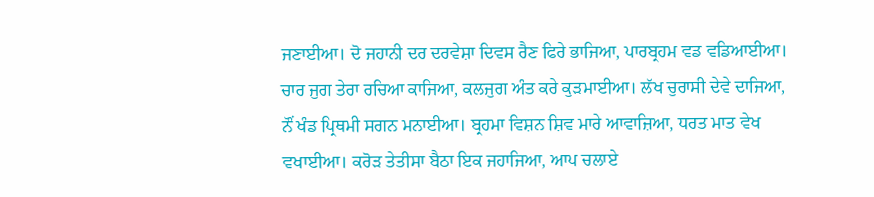ਜਣਾਈਆ। ਦੋ ਜਹਾਨੀ ਦਰ ਦਰਵੇਸ਼ਾ ਦਿਵਸ ਰੈਣ ਫਿਰੇ ਭਾਜਿਆ, ਪਾਰਬ੍ਰਹਮ ਵਡ ਵਡਿਆਈਆ। ਚਾਰ ਜੁਗ ਤੇਰਾ ਰਚਿਆ ਕਾਜਿਆ, ਕਲਜੁਗ ਅੰਤ ਕਰੇ ਕੁੜਮਾਈਆ। ਲੱਖ ਚੁਰਾਸੀ ਦੇਵੇ ਦਾਜਿਆ, ਨੌਂ ਖੰਡ ਪ੍ਰਿਥਮੀ ਸਗਨ ਮਨਾਈਆ। ਬ੍ਰਹਮਾ ਵਿਸ਼ਨ ਸ਼ਿਵ ਮਾਰੇ ਆਵਾਜ਼ਿਆ, ਧਰਤ ਮਾਤ ਵੇਖ ਵਖਾਈਆ। ਕਰੋੜ ਤੇਤੀਸਾ ਬੈਠਾ ਇਕ ਜਹਾਜਿਆ, ਆਪ ਚਲਾਏ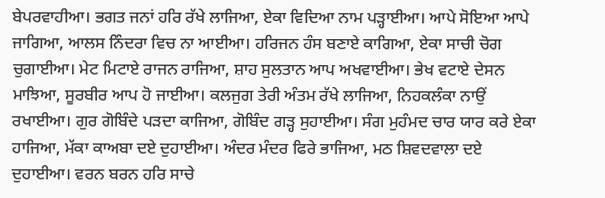ਬੇਪਰਵਾਹੀਆ। ਭਗਤ ਜਨਾਂ ਹਰਿ ਰੱਖੇ ਲਾਜਿਆ, ਏਕਾ ਵਿਦਿਆ ਨਾਮ ਪੜ੍ਹਾਈਆ। ਆਪੇ ਸੋਇਆ ਆਪੇ ਜਾਗਿਆ, ਆਲਸ ਨਿੰਦਰਾ ਵਿਚ ਨਾ ਆਈਆ। ਹਰਿਜਨ ਹੰਸ ਬਣਾਏ ਕਾਗਿਆ, ਏਕਾ ਸਾਚੀ ਚੋਗ ਚੁਗਾਈਆ। ਮੇਟ ਮਿਟਾਏ ਰਾਜਨ ਰਾਜਿਆ, ਸ਼ਾਹ ਸੁਲਤਾਨ ਆਪ ਅਖਵਾਈਆ। ਭੇਖ ਵਟਾਏ ਦੇਸਨ ਮਾਝਿਆ, ਸੂਰਬੀਰ ਆਪ ਹੋ ਜਾਈਆ। ਕਲਜੁਗ ਤੇਰੀ ਅੰਤਮ ਰੱਖੇ ਲਾਜਿਆ, ਨਿਹਕਲੰਕਾ ਨਾਉਂ ਰਖਾਈਆ। ਗੁਰ ਗੋਬਿੰਦੇ ਪੜਦਾ ਕਾਜਿਆ, ਗੋਬਿੰਦ ਗੜ੍ਹ ਸੁਹਾਈਆ। ਸੰਗ ਮੁਹੰਮਦ ਚਾਰ ਯਾਰ ਕਰੇ ਏਕਾ ਹਾਜਿਆ, ਮੱਕਾ ਕਾਅਬਾ ਦਏ ਦੁਹਾਈਆ। ਅੰਦਰ ਮੰਦਰ ਫਿਰੇ ਭਾਜਿਆ, ਮਠ ਸ਼ਿਵਦਵਾਲਾ ਦਏ ਦੁਹਾਈਆ। ਵਰਨ ਬਰਨ ਹਰਿ ਸਾਚੇ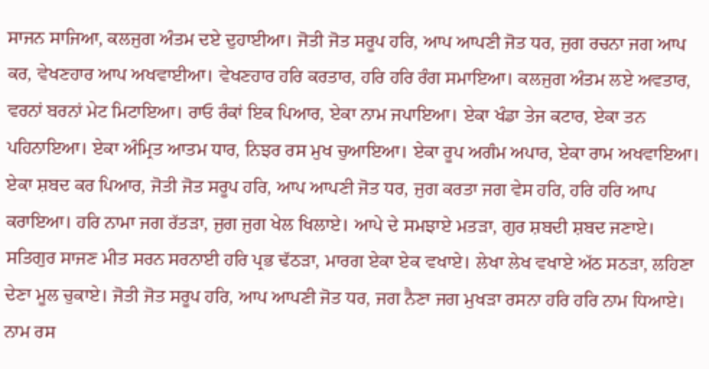ਸਾਜਨ ਸਾਜਿਆ, ਕਲਜੁਗ ਅੰਤਮ ਦਏ ਦੁਹਾਈਆ। ਜੋਤੀ ਜੋਤ ਸਰੂਪ ਹਰਿ, ਆਪ ਆਪਣੀ ਜੋਤ ਧਰ, ਜੁਗ ਰਚਨਾ ਜਗ ਆਪ ਕਰ, ਵੇਖਣਹਾਰ ਆਪ ਅਖਵਾਈਆ। ਵੇਖਣਹਾਰ ਹਰਿ ਕਰਤਾਰ, ਹਰਿ ਹਰਿ ਰੰਗ ਸਮਾਇਆ। ਕਲਜੁਗ ਅੰਤਮ ਲਏ ਅਵਤਾਰ, ਵਰਨਾਂ ਬਰਨਾਂ ਮੇਟ ਮਿਟਾਇਆ। ਰਾਓ ਰੰਕਾਂ ਇਕ ਪਿਆਰ, ਏਕਾ ਨਾਮ ਜਪਾਇਆ। ਏਕਾ ਖੰਡਾ ਤੇਜ ਕਟਾਰ, ਏਕਾ ਤਨ ਪਹਿਨਾਇਆ। ਏਕਾ ਅੰਮ੍ਰਿਤ ਆਤਮ ਧਾਰ, ਨਿਝਰ ਰਸ ਮੁਖ ਚੁਆਇਆ। ਏਕਾ ਰੂਪ ਅਗੰਮ ਅਪਾਰ, ਏਕਾ ਰਾਮ ਅਖਵਾਇਆ। ਏਕਾ ਸ਼ਬਦ ਕਰ ਪਿਆਰ, ਜੋਤੀ ਜੋਤ ਸਰੂਪ ਹਰਿ, ਆਪ ਆਪਣੀ ਜੋਤ ਧਰ, ਜੁਗ ਕਰਤਾ ਜਗ ਵੇਸ ਹਰਿ, ਹਰਿ ਹਰਿ ਆਪ ਕਰਾਇਆ। ਹਰਿ ਨਾਮਾ ਜਗ ਰੱਤੜਾ, ਜੁਗ ਜੁਗ ਖੇਲ ਖਿਲਾਏ। ਆਪੇ ਦੇ ਸਮਝਾਏ ਮਤੜਾ, ਗੁਰ ਸ਼ਬਦੀ ਸ਼ਬਦ ਜਣਾਏ। ਸਤਿਗੁਰ ਸਾਜਣ ਮੀਤ ਸਰਨ ਸਰਨਾਈ ਹਰਿ ਪ੍ਰਭ ਢੱਠੜਾ, ਮਾਰਗ ਏਕਾ ਏਕ ਵਖਾਏ। ਲੇਖਾ ਲੇਖ ਵਖਾਏ ਅੱਠ ਸਠੜਾ, ਲਹਿਣਾ ਦੇਣਾ ਮੂਲ ਚੁਕਾਏ। ਜੋਤੀ ਜੋਤ ਸਰੂਪ ਹਰਿ, ਆਪ ਆਪਣੀ ਜੋਤ ਧਰ, ਜਗ ਨੈਣਾ ਜਗ ਮੁਖੜਾ ਰਸਨਾ ਹਰਿ ਹਰਿ ਨਾਮ ਧਿਆਏ। ਨਾਮ ਰਸ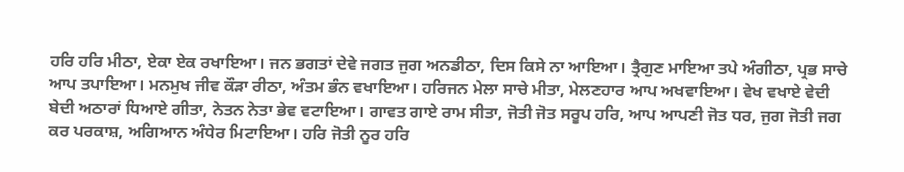ਹਰਿ ਹਰਿ ਮੀਠਾ, ਏਕਾ ਏਕ ਰਖਾਇਆ। ਜਨ ਭਗਤਾਂ ਦੇਵੇ ਜਗਤ ਜੁਗ ਅਨਡੀਠਾ, ਦਿਸ ਕਿਸੇ ਨਾ ਆਇਆ। ਤ੍ਰੈਗੁਣ ਮਾਇਆ ਤਪੇ ਅੰਗੀਠਾ, ਪ੍ਰਭ ਸਾਚੇ ਆਪ ਤਪਾਇਆ। ਮਨਮੁਖ ਜੀਵ ਕੌੜਾ ਰੀਠਾ, ਅੰਤਮ ਭੰਨ ਵਖਾਇਆ। ਹਰਿਜਨ ਮੇਲਾ ਸਾਚੇ ਮੀਤਾ, ਮੇਲਣਹਾਰ ਆਪ ਅਖਵਾਇਆ। ਵੇਖ ਵਖਾਏ ਵੇਦੀ ਬੇਦੀ ਅਠਾਰਾਂ ਧਿਆਏ ਗੀਤਾ, ਨੇਤਨ ਨੇਤਾ ਭੇਵ ਵਟਾਇਆ। ਗਾਵਤ ਗਾਏ ਰਾਮ ਸੀਤਾ, ਜੋਤੀ ਜੋਤ ਸਰੂਪ ਹਰਿ, ਆਪ ਆਪਣੀ ਜੋਤ ਧਰ, ਜੁਗ ਜੋਤੀ ਜਗ ਕਰ ਪਰਕਾਸ਼, ਅਗਿਆਨ ਅੰਧੇਰ ਮਿਟਾਇਆ। ਹਰਿ ਜੋਤੀ ਨੂਰ ਹਰਿ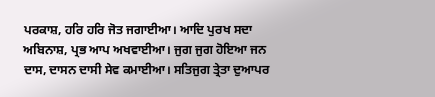ਪਰਕਾਸ਼, ਹਰਿ ਹਰਿ ਜੋਤ ਜਗਾਈਆ। ਆਦਿ ਪੁਰਖ ਸਦਾ ਅਬਿਨਾਸ਼, ਪ੍ਰਭ ਆਪ ਅਖਵਾਈਆ। ਜੁਗ ਜੁਗ ਹੋਇਆ ਜਨ ਦਾਸ, ਦਾਸਨ ਦਾਸੀ ਸੇਵ ਕਮਾਈਆ। ਸਤਿਜੁਗ ਤ੍ਰੇਤਾ ਦੁਆਪਰ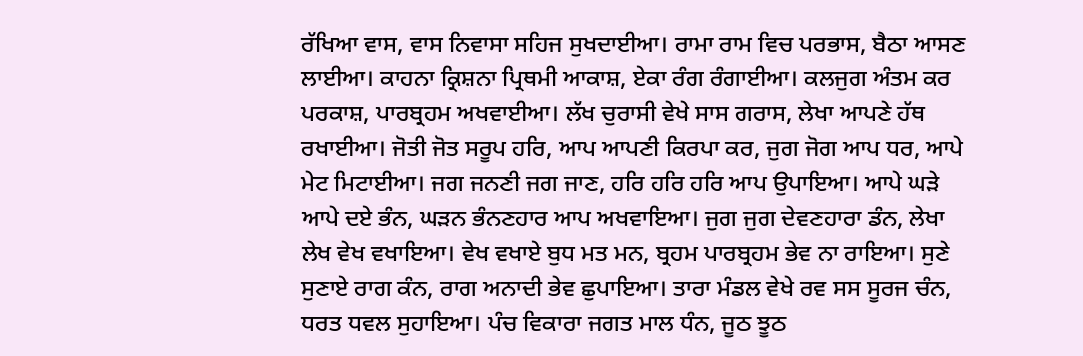ਰੱਖਿਆ ਵਾਸ, ਵਾਸ ਨਿਵਾਸਾ ਸਹਿਜ ਸੁਖਦਾਈਆ। ਰਾਮਾ ਰਾਮ ਵਿਚ ਪਰਭਾਸ, ਬੈਠਾ ਆਸਣ ਲਾਈਆ। ਕਾਹਨਾ ਕ੍ਰਿਸ਼ਨਾ ਪ੍ਰਿਥਮੀ ਆਕਾਸ਼, ਏਕਾ ਰੰਗ ਰੰਗਾਈਆ। ਕਲਜੁਗ ਅੰਤਮ ਕਰ ਪਰਕਾਸ਼, ਪਾਰਬ੍ਰਹਮ ਅਖਵਾਈਆ। ਲੱਖ ਚੁਰਾਸੀ ਵੇਖੇ ਸਾਸ ਗਰਾਸ, ਲੇਖਾ ਆਪਣੇ ਹੱਥ ਰਖਾਈਆ। ਜੋਤੀ ਜੋਤ ਸਰੂਪ ਹਰਿ, ਆਪ ਆਪਣੀ ਕਿਰਪਾ ਕਰ, ਜੁਗ ਜੋਗ ਆਪ ਧਰ, ਆਪੇ ਮੇਟ ਮਿਟਾਈਆ। ਜਗ ਜਨਣੀ ਜਗ ਜਾਣ, ਹਰਿ ਹਰਿ ਹਰਿ ਆਪ ਉਪਾਇਆ। ਆਪੇ ਘੜੇ ਆਪੇ ਦਏ ਭੰਨ, ਘੜਨ ਭੰਨਣਹਾਰ ਆਪ ਅਖਵਾਇਆ। ਜੁਗ ਜੁਗ ਦੇਵਣਹਾਰਾ ਡੰਨ, ਲੇਖਾ ਲੇਖ ਵੇਖ ਵਖਾਇਆ। ਵੇਖ ਵਖਾਏ ਬੁਧ ਮਤ ਮਨ, ਬ੍ਰਹਮ ਪਾਰਬ੍ਰਹਮ ਭੇਵ ਨਾ ਰਾਇਆ। ਸੁਣੇ ਸੁਣਾਏ ਰਾਗ ਕੰਨ, ਰਾਗ ਅਨਾਦੀ ਭੇਵ ਛੁਪਾਇਆ। ਤਾਰਾ ਮੰਡਲ ਵੇਖੇ ਰਵ ਸਸ ਸੂਰਜ ਚੰਨ, ਧਰਤ ਧਵਲ ਸੁਹਾਇਆ। ਪੰਚ ਵਿਕਾਰਾ ਜਗਤ ਮਾਲ ਧੰਨ, ਜੂਠ ਝੂਠ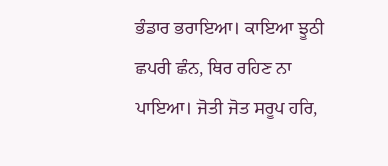ਭੰਡਾਰ ਭਰਾਇਆ। ਕਾਇਆ ਝੂਠੀ ਛਪਰੀ ਛੰਨ, ਥਿਰ ਰਹਿਣ ਨਾ ਪਾਇਆ। ਜੋਤੀ ਜੋਤ ਸਰੂਪ ਹਰਿ,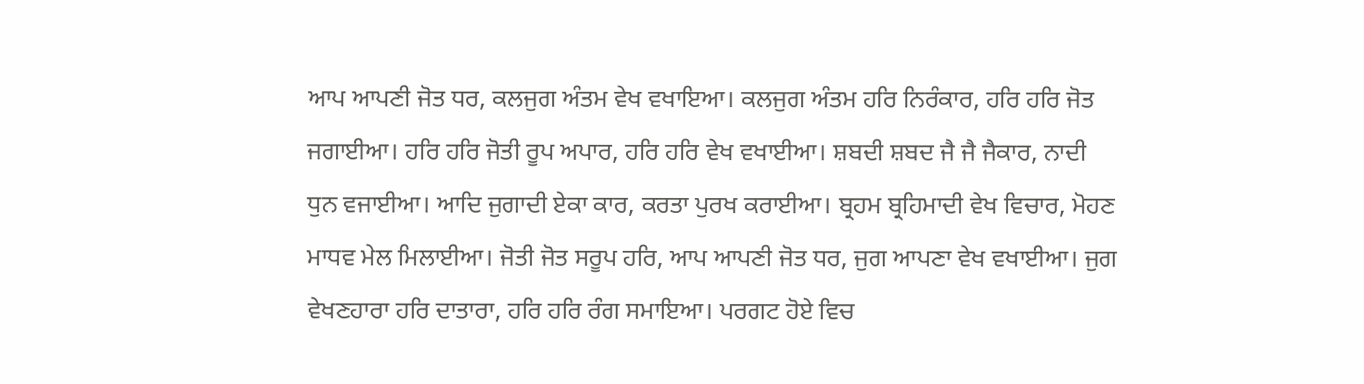ਆਪ ਆਪਣੀ ਜੋਤ ਧਰ, ਕਲਜੁਗ ਅੰਤਮ ਵੇਖ ਵਖਾਇਆ। ਕਲਜੁਗ ਅੰਤਮ ਹਰਿ ਨਿਰੰਕਾਰ, ਹਰਿ ਹਰਿ ਜੋਤ ਜਗਾਈਆ। ਹਰਿ ਹਰਿ ਜੋਤੀ ਰੂਪ ਅਪਾਰ, ਹਰਿ ਹਰਿ ਵੇਖ ਵਖਾਈਆ। ਸ਼ਬਦੀ ਸ਼ਬਦ ਜੈ ਜੈ ਜੈਕਾਰ, ਨਾਦੀ ਧੁਨ ਵਜਾਈਆ। ਆਦਿ ਜੁਗਾਦੀ ਏਕਾ ਕਾਰ, ਕਰਤਾ ਪੁਰਖ ਕਰਾਈਆ। ਬ੍ਰਹਮ ਬ੍ਰਹਿਮਾਦੀ ਵੇਖ ਵਿਚਾਰ, ਮੋਹਣ ਮਾਧਵ ਮੇਲ ਮਿਲਾਈਆ। ਜੋਤੀ ਜੋਤ ਸਰੂਪ ਹਰਿ, ਆਪ ਆਪਣੀ ਜੋਤ ਧਰ, ਜੁਗ ਆਪਣਾ ਵੇਖ ਵਖਾਈਆ। ਜੁਗ ਵੇਖਣਹਾਰਾ ਹਰਿ ਦਾਤਾਰਾ, ਹਰਿ ਹਰਿ ਰੰਗ ਸਮਾਇਆ। ਪਰਗਟ ਹੋਏ ਵਿਚ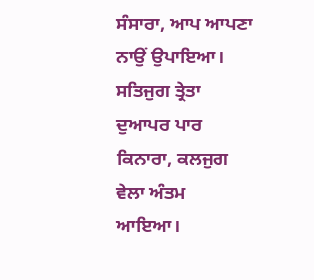ਸੰਸਾਰਾ, ਆਪ ਆਪਣਾ ਨਾਉਂ ਉਪਾਇਆ। ਸਤਿਜੁਗ ਤ੍ਰੇਤਾ ਦੁਆਪਰ ਪਾਰ ਕਿਨਾਰਾ, ਕਲਜੁਗ ਵੇਲਾ ਅੰਤਮ ਆਇਆ।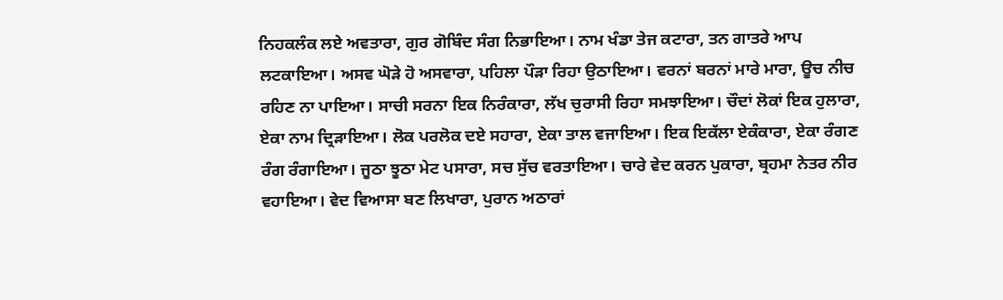ਨਿਹਕਲੰਕ ਲਏ ਅਵਤਾਰਾ, ਗੁਰ ਗੋਬਿੰਦ ਸੰਗ ਨਿਭਾਇਆ। ਨਾਮ ਖੰਡਾ ਤੇਜ ਕਟਾਰਾ, ਤਨ ਗਾਤਰੇ ਆਪ ਲਟਕਾਇਆ। ਅਸਵ ਘੋੜੇ ਹੋ ਅਸਵਾਰਾ, ਪਹਿਲਾ ਪੌੜਾ ਰਿਹਾ ਉਠਾਇਆ। ਵਰਨਾਂ ਬਰਨਾਂ ਮਾਰੇ ਮਾਰਾ, ਊਚ ਨੀਚ ਰਹਿਣ ਨਾ ਪਾਇਆ। ਸਾਚੀ ਸਰਨਾ ਇਕ ਨਿਰੰਕਾਰਾ, ਲੱਖ ਚੁਰਾਸੀ ਰਿਹਾ ਸਮਝਾਇਆ। ਚੌਦਾਂ ਲੋਕਾਂ ਇਕ ਹੁਲਾਰਾ, ਏਕਾ ਨਾਮ ਦ੍ਰਿੜਾਇਆ। ਲੋਕ ਪਰਲੋਕ ਦਏ ਸਹਾਰਾ, ਏਕਾ ਤਾਲ ਵਜਾਇਆ। ਇਕ ਇਕੱਲਾ ਏਕੰਕਾਰਾ, ਏਕਾ ਰੰਗਣ ਰੰਗ ਰੰਗਾਇਆ। ਜੂਠਾ ਝੂਠਾ ਮੇਟ ਪਸਾਰਾ, ਸਚ ਸੁੱਚ ਵਰਤਾਇਆ। ਚਾਰੇ ਵੇਦ ਕਰਨ ਪੁਕਾਰਾ, ਬ੍ਰਹਮਾ ਨੇਤਰ ਨੀਰ ਵਹਾਇਆ। ਵੇਦ ਵਿਆਸਾ ਬਣ ਲਿਖਾਰਾ, ਪੁਰਾਨ ਅਠਾਰਾਂ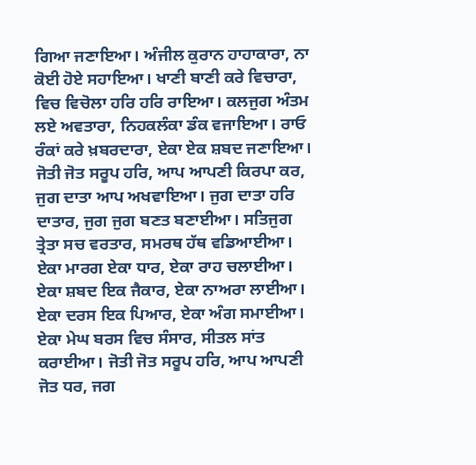ਗਿਆ ਜਣਾਇਆ। ਅੰਜੀਲ ਕੁਰਾਨ ਹਾਹਾਕਾਰਾ, ਨਾ ਕੋਈ ਹੋਏ ਸਹਾਇਆ। ਖਾਣੀ ਬਾਣੀ ਕਰੇ ਵਿਚਾਰਾ, ਵਿਚ ਵਿਚੋਲਾ ਹਰਿ ਹਰਿ ਰਾਇਆ। ਕਲਜੁਗ ਅੰਤਮ ਲਏ ਅਵਤਾਰਾ, ਨਿਹਕਲੰਕਾ ਡੰਕ ਵਜਾਇਆ। ਰਾਓ ਰੰਕਾਂ ਕਰੇ ਖ਼ਬਰਦਾਰਾ, ਏਕਾ ਏਕ ਸ਼ਬਦ ਜਣਾਇਆ। ਜੋਤੀ ਜੋਤ ਸਰੂਪ ਹਰਿ, ਆਪ ਆਪਣੀ ਕਿਰਪਾ ਕਰ, ਜੁਗ ਦਾਤਾ ਆਪ ਅਖਵਾਇਆ। ਜੁਗ ਦਾਤਾ ਹਰਿ ਦਾਤਾਰ, ਜੁਗ ਜੁਗ ਬਣਤ ਬਣਾਈਆ। ਸਤਿਜੁਗ ਤ੍ਰੇਤਾ ਸਚ ਵਰਤਾਰ, ਸਮਰਥ ਹੱਥ ਵਡਿਆਈਆ। ਏਕਾ ਮਾਰਗ ਏਕਾ ਧਾਰ, ਏਕਾ ਰਾਹ ਚਲਾਈਆ। ਏਕਾ ਸ਼ਬਦ ਇਕ ਜੈਕਾਰ, ਏਕਾ ਨਾਅਰਾ ਲਾਈਆ। ਏਕਾ ਦਰਸ ਇਕ ਪਿਆਰ, ਏਕਾ ਅੰਗ ਸਮਾਈਆ। ਏਕਾ ਮੇਘ ਬਰਸ ਵਿਚ ਸੰਸਾਰ, ਸੀਤਲ ਸਾਂਤ ਕਰਾਈਆ। ਜੋਤੀ ਜੋਤ ਸਰੂਪ ਹਰਿ, ਆਪ ਆਪਣੀ ਜੋਤ ਧਰ, ਜਗ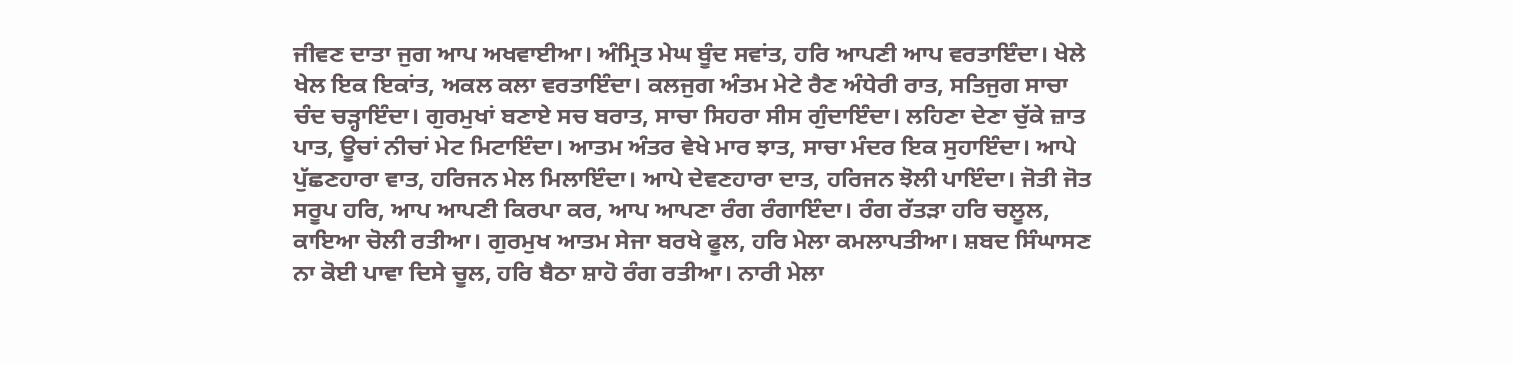ਜੀਵਣ ਦਾਤਾ ਜੁਗ ਆਪ ਅਖਵਾਈਆ। ਅੰਮ੍ਰਿਤ ਮੇਘ ਬੂੰਦ ਸਵਾਂਤ, ਹਰਿ ਆਪਣੀ ਆਪ ਵਰਤਾਇੰਦਾ। ਖੇਲੇ ਖੇਲ ਇਕ ਇਕਾਂਤ, ਅਕਲ ਕਲਾ ਵਰਤਾਇੰਦਾ। ਕਲਜੁਗ ਅੰਤਮ ਮੇਟੇ ਰੈਣ ਅੰਧੇਰੀ ਰਾਤ, ਸਤਿਜੁਗ ਸਾਚਾ ਚੰਦ ਚੜ੍ਹਾਇੰਦਾ। ਗੁਰਮੁਖਾਂ ਬਣਾਏ ਸਚ ਬਰਾਤ, ਸਾਚਾ ਸਿਹਰਾ ਸੀਸ ਗੁੰਦਾਇੰਦਾ। ਲਹਿਣਾ ਦੇਣਾ ਚੁੱਕੇ ਜ਼ਾਤ ਪਾਤ, ਊਚਾਂ ਨੀਚਾਂ ਮੇਟ ਮਿਟਾਇੰਦਾ। ਆਤਮ ਅੰਤਰ ਵੇਖੇ ਮਾਰ ਝਾਤ, ਸਾਚਾ ਮੰਦਰ ਇਕ ਸੁਹਾਇੰਦਾ। ਆਪੇ ਪੁੱਛਣਹਾਰਾ ਵਾਤ, ਹਰਿਜਨ ਮੇਲ ਮਿਲਾਇੰਦਾ। ਆਪੇ ਦੇਵਣਹਾਰਾ ਦਾਤ, ਹਰਿਜਨ ਝੋਲੀ ਪਾਇੰਦਾ। ਜੋਤੀ ਜੋਤ ਸਰੂਪ ਹਰਿ, ਆਪ ਆਪਣੀ ਕਿਰਪਾ ਕਰ, ਆਪ ਆਪਣਾ ਰੰਗ ਰੰਗਾਇੰਦਾ। ਰੰਗ ਰੱਤੜਾ ਹਰਿ ਚਲੂਲ, ਕਾਇਆ ਚੋਲੀ ਰਤੀਆ। ਗੁਰਮੁਖ ਆਤਮ ਸੇਜਾ ਬਰਖੇ ਫੂਲ, ਹਰਿ ਮੇਲਾ ਕਮਲਾਪਤੀਆ। ਸ਼ਬਦ ਸਿੰਘਾਸਣ ਨਾ ਕੋਈ ਪਾਵਾ ਦਿਸੇ ਚੂਲ, ਹਰਿ ਬੈਠਾ ਸ਼ਾਹੋ ਰੰਗ ਰਤੀਆ। ਨਾਰੀ ਮੇਲਾ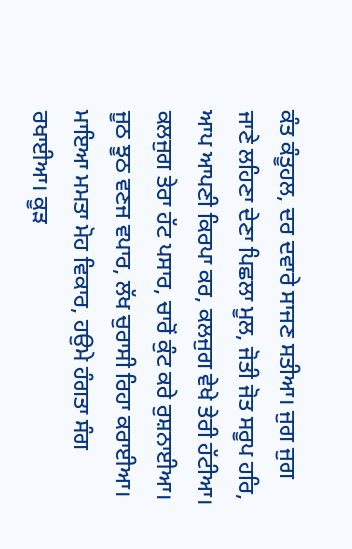ਕੰਤ ਕੰਤੂਹਲ, ਦਰ ਦਵਾਰੇ ਸਾਜਣ ਸਤੀਆ। ਜੁਗ ਜੁਗ ਜਾਣੇ ਲਹਿਣਾ ਦੇਣਾ ਪਿਛਲਾ ਮੂਲ, ਜੋਤੀ ਜੋਤ ਸਰੂਪ ਹਰਿ, ਆਪ ਆਪਣੀ ਕਿਰਪਾ ਕਰ, ਕਲਜੁਗ ਵੇਖੇ ਤੇਰੀ ਹੱਟੀਆ। ਕਲਜੁਗ ਤੇਰਾ ਹੱਟ ਪਸਾਰ, ਚਾਰੋਂ ਕੁੰਟ ਕਰੇ ਰੁਸ਼ਨਾਈਆ। ਜੂਠ ਝੂਠ ਵਣਜ ਵਪਾਰ, ਲੱਖ ਚੁਰਾਸੀ ਰਿਹਾ ਕਰਾਈਆ। ਮਾਇਆ ਮਮਤਾ ਮੋਹ ਵਿਕਾਰ, ਹਉਮੇ ਹੰਗਤਾ ਸੰਗ ਰਖਾਈਆ। ਕੂੜ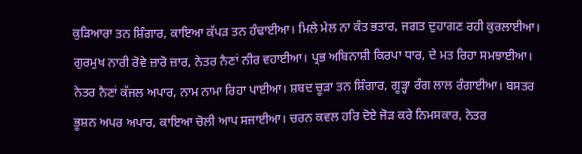ਕੁੜਿਆਰਾ ਤਨ ਸ਼ਿੰਗਾਰ, ਕਾਇਆ ਕੱਪੜ ਤਨ ਹੰਢਾਈਆ। ਮਿਲੇ ਮੇਲ ਨਾ ਕੰਤ ਭਤਾਰ, ਜਗਤ ਦੁਹਾਗਣ ਰਹੀ ਕੁਰਲਾਈਆ। ਗੁਰਮੁਖ ਨਾਰੀ ਰੋਵੇ ਜ਼ਾਰੋ ਜ਼ਾਰ, ਨੇਤਰ ਨੈਣਾਂ ਨੀਰ ਵਹਾਈਆ। ਪ੍ਰਭ ਅਬਿਨਾਸ਼ੀ ਕਿਰਪਾ ਧਾਰ, ਦੇ ਮਤ ਰਿਹਾ ਸਮਝਾਈਆ। ਨੇਤਰ ਨੈਣਾਂ ਕੱਜਲ ਅਪਾਰ, ਨਾਮ ਨਾਮਾ ਰਿਹਾ ਪਾਈਆ। ਸ਼ਬਦ ਚੂੜਾ ਤਨ ਸ਼ਿੰਗਾਰ, ਗੂੜ੍ਹਾ ਰੰਗ ਲਾਲ ਰੰਗਾਈਆ। ਬਸਤਰ ਭੂਸ਼ਨ ਅਪਰ ਅਪਾਰ, ਕਾਇਆ ਚੋਲੀ ਆਪ ਸਜਾਈਆ। ਚਰਨ ਕਵਲ ਹਰਿ ਦੋਏ ਜੋੜ ਕਰੇ ਨਿਮਸਕਾਰ, ਨੇਤਰ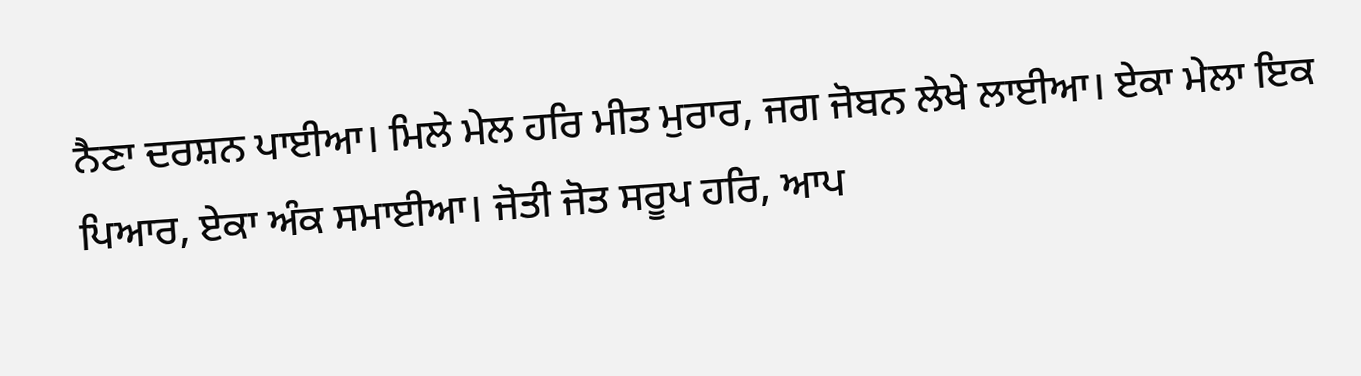ਨੈਣਾ ਦਰਸ਼ਨ ਪਾਈਆ। ਮਿਲੇ ਮੇਲ ਹਰਿ ਮੀਤ ਮੁਰਾਰ, ਜਗ ਜੋਬਨ ਲੇਖੇ ਲਾਈਆ। ਏਕਾ ਮੇਲਾ ਇਕ ਪਿਆਰ, ਏਕਾ ਅੰਕ ਸਮਾਈਆ। ਜੋਤੀ ਜੋਤ ਸਰੂਪ ਹਰਿ, ਆਪ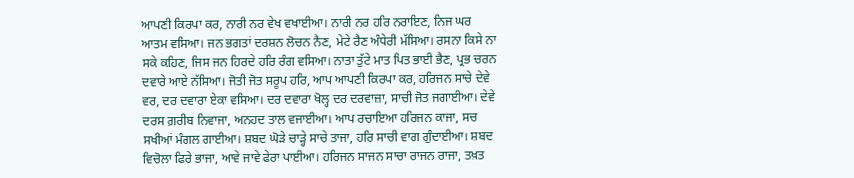ਆਪਣੀ ਕਿਰਪਾ ਕਰ, ਨਾਰੀ ਨਰ ਵੇਖ ਵਖਾਈਆ। ਨਾਰੀ ਨਰ ਹਰਿ ਨਰਾਇਣ, ਨਿਜ ਘਰ ਆਤਮ ਵਸਿਆ। ਜਨ ਭਗਤਾਂ ਦਰਸ਼ਨ ਲੋਚਨ ਨੈਣ, ਮੇਟੇ ਰੈਣ ਅੰਧੇਰੀ ਮੱਸਿਆ। ਰਸਨਾ ਕਿਸੇ ਨਾ ਸਕੇ ਕਹਿਣ, ਜਿਸ ਜਨ ਹਿਰਦੇ ਹਰਿ ਰੰਗ ਵਸਿਆ। ਨਾਤਾ ਤੁੱਟੇ ਮਾਤ ਪਿਤ ਭਾਈ ਭੈਣ, ਪ੍ਰਭ ਚਰਨ ਦਵਾਰੇ ਆਏ ਨੱਸਿਆ। ਜੋਤੀ ਜੋਤ ਸਰੂਪ ਹਰਿ, ਆਪ ਆਪਣੀ ਕਿਰਪਾ ਕਰ, ਹਰਿਜਨ ਸਾਚੇ ਦੇਵੇ ਵਰ, ਦਰ ਦਵਾਰਾ ਏਕਾ ਵਸਿਆ। ਦਰ ਦਵਾਰਾ ਖੋਲ੍ਹ ਦਰ ਦਰਵਾਜ਼ਾ, ਸਾਚੀ ਜੋਤ ਜਗਾਈਆ। ਦੇਵੇ ਦਰਸ ਗ਼ਰੀਬ ਨਿਵਾਜਾ, ਅਨਹਦ ਤਾਲ ਵਜਾਈਆ। ਆਪ ਰਚਾਇਆ ਹਰਿਜਨ ਕਾਜਾ, ਸਚ ਸਖੀਆਂ ਮੰਗਲ ਗਾਈਆ। ਸ਼ਬਦ ਘੋੜੇ ਚਾੜ੍ਹੇ ਸਾਚੇ ਤਾਜਾ, ਹਰਿ ਸਾਚੀ ਵਾਗ ਗੁੰਦਾਈਆ। ਸ਼ਬਦ ਵਿਚੋਲਾ ਫਿਰੇ ਭਾਜਾ, ਆਵੇ ਜਾਵੇ ਫੇਰਾ ਪਾਈਆ। ਹਰਿਜਨ ਸਾਜਨ ਸਾਚਾ ਰਾਜਨ ਰਾਜਾ, ਤਖ਼ਤ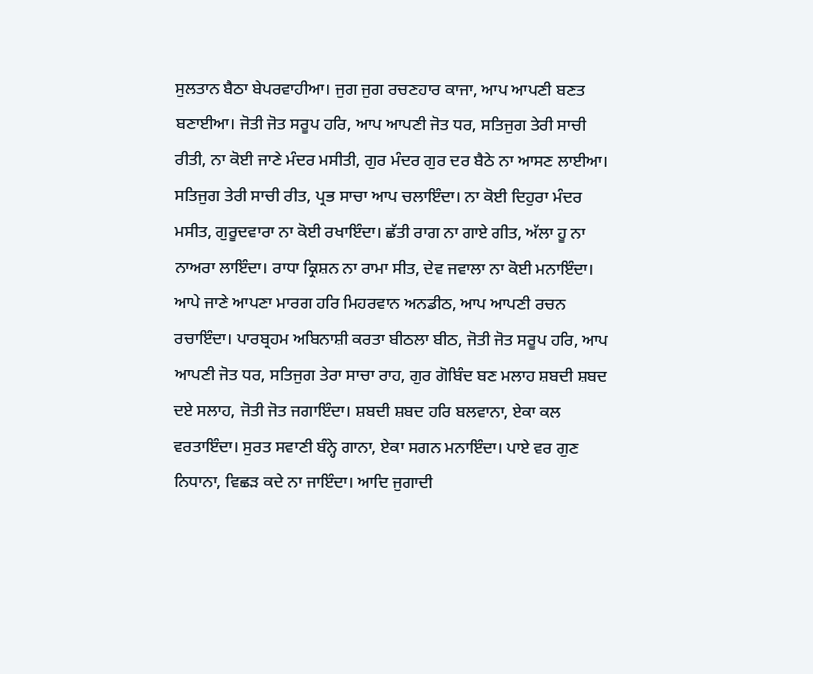ਸੁਲਤਾਨ ਬੈਠਾ ਬੇਪਰਵਾਹੀਆ। ਜੁਗ ਜੁਗ ਰਚਣਹਾਰ ਕਾਜਾ, ਆਪ ਆਪਣੀ ਬਣਤ ਬਣਾਈਆ। ਜੋਤੀ ਜੋਤ ਸਰੂਪ ਹਰਿ, ਆਪ ਆਪਣੀ ਜੋਤ ਧਰ, ਸਤਿਜੁਗ ਤੇਰੀ ਸਾਚੀ ਰੀਤੀ, ਨਾ ਕੋਈ ਜਾਣੇ ਮੰਦਰ ਮਸੀਤੀ, ਗੁਰ ਮੰਦਰ ਗੁਰ ਦਰ ਬੈਠੇ ਨਾ ਆਸਣ ਲਾਈਆ। ਸਤਿਜੁਗ ਤੇਰੀ ਸਾਚੀ ਰੀਤ, ਪ੍ਰਭ ਸਾਚਾ ਆਪ ਚਲਾਇੰਦਾ। ਨਾ ਕੋਈ ਦਿਹੁਰਾ ਮੰਦਰ ਮਸੀਤ, ਗੁਰੂਦਵਾਰਾ ਨਾ ਕੋਈ ਰਖਾਇੰਦਾ। ਛੱਤੀ ਰਾਗ ਨਾ ਗਾਏ ਗੀਤ, ਅੱਲਾ ਹੂ ਨਾ ਨਾਅਰਾ ਲਾਇੰਦਾ। ਰਾਧਾ ਕ੍ਰਿਸ਼ਨ ਨਾ ਰਾਮਾ ਸੀਤ, ਦੇਵ ਜਵਾਲਾ ਨਾ ਕੋਈ ਮਨਾਇੰਦਾ। ਆਪੇ ਜਾਣੇ ਆਪਣਾ ਮਾਰਗ ਹਰਿ ਮਿਹਰਵਾਨ ਅਨਡੀਠ, ਆਪ ਆਪਣੀ ਰਚਨ ਰਚਾਇੰਦਾ। ਪਾਰਬ੍ਰਹਮ ਅਬਿਨਾਸ਼ੀ ਕਰਤਾ ਬੀਠਲਾ ਬੀਠ, ਜੋਤੀ ਜੋਤ ਸਰੂਪ ਹਰਿ, ਆਪ ਆਪਣੀ ਜੋਤ ਧਰ, ਸਤਿਜੁਗ ਤੇਰਾ ਸਾਚਾ ਰਾਹ, ਗੁਰ ਗੋਬਿੰਦ ਬਣ ਮਲਾਹ ਸ਼ਬਦੀ ਸ਼ਬਦ ਦਏ ਸਲਾਹ, ਜੋਤੀ ਜੋਤ ਜਗਾਇੰਦਾ। ਸ਼ਬਦੀ ਸ਼ਬਦ ਹਰਿ ਬਲਵਾਨਾ, ਏਕਾ ਕਲ ਵਰਤਾਇੰਦਾ। ਸੁਰਤ ਸਵਾਣੀ ਬੰਨ੍ਹੇ ਗਾਨਾ, ਏਕਾ ਸਗਨ ਮਨਾਇੰਦਾ। ਪਾਏ ਵਰ ਗੁਣ ਨਿਧਾਨਾ, ਵਿਛੜ ਕਦੇ ਨਾ ਜਾਇੰਦਾ। ਆਦਿ ਜੁਗਾਦੀ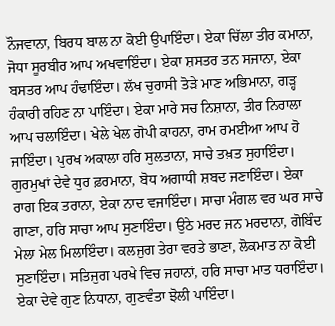ਨੌਜਵਾਨਾ, ਬਿਰਧ ਬਾਲ ਨਾ ਕੋਈ ਉਪਾਇੰਦਾ। ਏਕਾ ਚਿੱਲਾ ਤੀਰ ਕਮਾਨਾ, ਜੋਧਾ ਸੂਰਬੀਰ ਆਪ ਅਖਵਾਇੰਦਾ। ਏਕਾ ਸ਼ਸਤਰ ਤਨ ਸਜਾਨਾ, ਏਕਾ ਬਸਤਰ ਆਪ ਹੰਢਾਇੰਦਾ। ਲੱਖ ਚੁਰਾਸੀ ਤੋੜੇ ਮਾਣ ਅਭਿਮਾਨਾ, ਗੜ੍ਹ ਹੰਕਾਰੀ ਰਹਿਣ ਨਾ ਪਾਇੰਦਾ। ਏਕਾ ਮਾਰੇ ਸਚ ਨਿਸ਼ਾਨਾ, ਤੀਰ ਨਿਰਾਲਾ ਆਪ ਚਲਾਇੰਦਾ। ਖੇਲੇ ਖੇਲ ਗੋਪੀ ਕਾਹਨਾ, ਰਾਮ ਰਮਈਆ ਆਪ ਹੋ ਜਾਇੰਦਾ। ਪੁਰਖ ਅਕਾਲਾ ਹਰਿ ਸੁਲਤਾਨਾ, ਸਾਚੇ ਤਖ਼ਤ ਸੁਹਾਇੰਦਾ। ਗੁਰਮੁਖਾਂ ਦੇਵੇ ਧੁਰ ਫ਼ਰਮਾਨਾ, ਬੋਧ ਅਗਾਧੀ ਸ਼ਬਦ ਜਣਾਇੰਦਾ। ਏਕਾ ਰਾਗ ਇਕ ਤਰਾਨਾ, ਏਕਾ ਨਾਦ ਵਜਾਇੰਦਾ। ਸਾਚਾ ਮੰਗਲ ਵਰ ਘਰ ਸਾਚੇ ਗਾਣਾ, ਹਰਿ ਸਾਚਾ ਆਪ ਸੁਣਾਇੰਦਾ। ਉਠੇ ਮਰਦ ਜਨ ਮਰਦਾਨਾ, ਗੋਬਿੰਦ ਮੇਲਾ ਮੇਲ ਮਿਲਾਇੰਦਾ। ਕਲਜੁਗ ਤੇਰਾ ਵਰਤੇ ਭਾਣਾ, ਲੋਕਮਾਤ ਨਾ ਕੋਈ ਸੁਣਾਇੰਦਾ। ਸਤਿਜੁਗ ਪਰਖੇ ਵਿਚ ਜਹਾਨਾਂ, ਹਰਿ ਸਾਚਾ ਮਾਤ ਧਰਾਇੰਦਾ। ਏਕਾ ਦੇਵੇ ਗੁਣ ਨਿਧਾਨਾ, ਗੁਣਵੰਤਾ ਝੋਲੀ ਪਾਇੰਦਾ।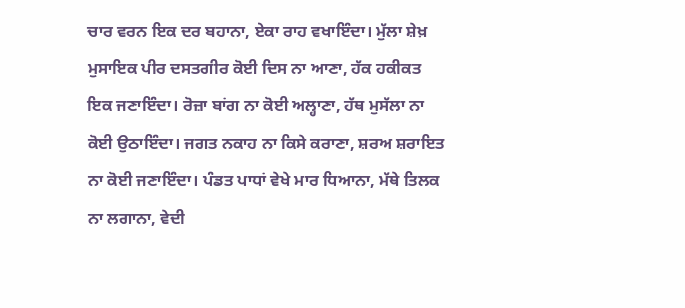ਚਾਰ ਵਰਨ ਇਕ ਦਰ ਬਹਾਨਾ, ਏਕਾ ਰਾਹ ਵਖਾਇੰਦਾ। ਮੁੱਲਾ ਸ਼ੇਖ਼ ਮੁਸਾਇਕ ਪੀਰ ਦਸਤਗੀਰ ਕੋਈ ਦਿਸ ਨਾ ਆਣਾ, ਹੱਕ ਹਕੀਕਤ ਇਕ ਜਣਾਇੰਦਾ। ਰੋਜ਼ਾ ਬਾਂਗ ਨਾ ਕੋਈ ਅਲ੍ਹਾਣਾ, ਹੱਥ ਮੁਸੱਲਾ ਨਾ ਕੋਈ ਉਠਾਇੰਦਾ। ਜਗਤ ਨਕਾਹ ਨਾ ਕਿਸੇ ਕਰਾਣਾ, ਸ਼ਰਅ ਸ਼ਰਾਇਤ ਨਾ ਕੋਈ ਜਣਾਇੰਦਾ। ਪੰਡਤ ਪਾਧਾਂ ਵੇਖੇ ਮਾਰ ਧਿਆਨਾ, ਮੱਥੇ ਤਿਲਕ  ਨਾ ਲਗਾਨਾ, ਵੇਦੀ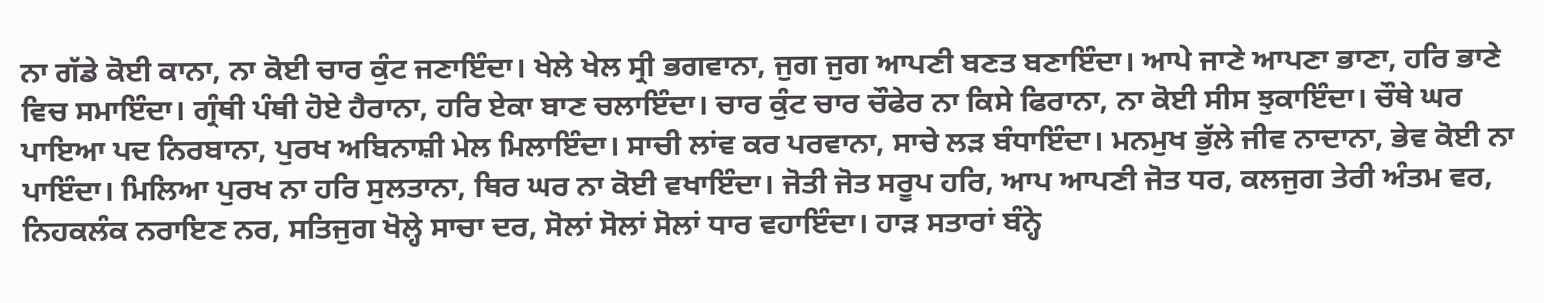ਨਾ ਗੱਡੇ ਕੋਈ ਕਾਨਾ, ਨਾ ਕੋਈ ਚਾਰ ਕੁੰਟ ਜਣਾਇੰਦਾ। ਖੇਲੇ ਖੇਲ ਸ੍ਰੀ ਭਗਵਾਨਾ, ਜੁਗ ਜੁਗ ਆਪਣੀ ਬਣਤ ਬਣਾਇੰਦਾ। ਆਪੇ ਜਾਣੇ ਆਪਣਾ ਭਾਣਾ, ਹਰਿ ਭਾਣੇ ਵਿਚ ਸਮਾਇੰਦਾ। ਗ੍ਰੰਥੀ ਪੰਥੀ ਹੋਏ ਹੈਰਾਨਾ, ਹਰਿ ਏਕਾ ਬਾਣ ਚਲਾਇੰਦਾ। ਚਾਰ ਕੁੰਟ ਚਾਰ ਚੌਫੇਰ ਨਾ ਕਿਸੇ ਫਿਰਾਨਾ, ਨਾ ਕੋਈ ਸੀਸ ਝੁਕਾਇੰਦਾ। ਚੌਥੇ ਘਰ ਪਾਇਆ ਪਦ ਨਿਰਬਾਨਾ, ਪੁਰਖ ਅਬਿਨਾਸ਼ੀ ਮੇਲ ਮਿਲਾਇੰਦਾ। ਸਾਚੀ ਲਾਂਵ ਕਰ ਪਰਵਾਨਾ, ਸਾਚੇ ਲੜ ਬੰਧਾਇੰਦਾ। ਮਨਮੁਖ ਭੁੱਲੇ ਜੀਵ ਨਾਦਾਨਾ, ਭੇਵ ਕੋਈ ਨਾ ਪਾਇੰਦਾ। ਮਿਲਿਆ ਪੁਰਖ ਨਾ ਹਰਿ ਸੁਲਤਾਨਾ, ਥਿਰ ਘਰ ਨਾ ਕੋਈ ਵਖਾਇੰਦਾ। ਜੋਤੀ ਜੋਤ ਸਰੂਪ ਹਰਿ, ਆਪ ਆਪਣੀ ਜੋਤ ਧਰ, ਕਲਜੁਗ ਤੇਰੀ ਅੰਤਮ ਵਰ, ਨਿਹਕਲੰਕ ਨਰਾਇਣ ਨਰ, ਸਤਿਜੁਗ ਖੋਲ੍ਹੇ ਸਾਚਾ ਦਰ, ਸੋਲਾਂ ਸੋਲਾਂ ਸੋਲਾਂ ਧਾਰ ਵਹਾਇੰਦਾ। ਹਾੜ ਸਤਾਰਾਂ ਬੰਨ੍ਹੇ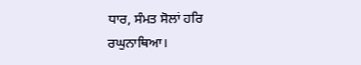ਧਾਰ, ਸੰਮਤ ਸੋਲਾਂ ਹਰਿ ਰਘੁਨਾਥਿਆ।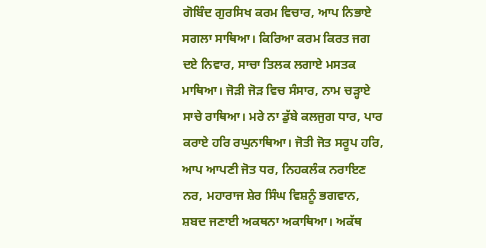ਗੋਬਿੰਦ ਗੁਰਸਿਖ ਕਰਮ ਵਿਚਾਰ, ਆਪ ਨਿਭਾਏ ਸਗਲਾ ਸਾਥਿਆ। ਕਿਰਿਆ ਕਰਮ ਕਿਰਤ ਜਗ ਦਏ ਨਿਵਾਰ, ਸਾਚਾ ਤਿਲਕ ਲਗਾਏ ਮਸਤਕ ਮਾਥਿਆ। ਜੋੜੀ ਜੋੜ ਵਿਚ ਸੰਸਾਰ, ਨਾਮ ਚੜ੍ਹਾਏ ਸਾਚੇ ਰਾਥਿਆ। ਮਰੇ ਨਾ ਡੁੱਬੇ ਕਲਜੁਗ ਧਾਰ, ਪਾਰ ਕਰਾਏ ਹਰਿ ਰਘੁਨਾਥਿਆ। ਜੋਤੀ ਜੋਤ ਸਰੂਪ ਹਰਿ, ਆਪ ਆਪਣੀ ਜੋਤ ਧਰ, ਨਿਹਕਲੰਕ ਨਰਾਇਣ ਨਰ, ਮਹਾਰਾਜ ਸ਼ੇਰ ਸਿੰਘ ਵਿਸ਼ਨੂੰ ਭਗਵਾਨ, ਸ਼ਬਦ ਜਣਾਈ ਅਕਥਨਾ ਅਕਾਥਿਆ। ਅਕੱਥ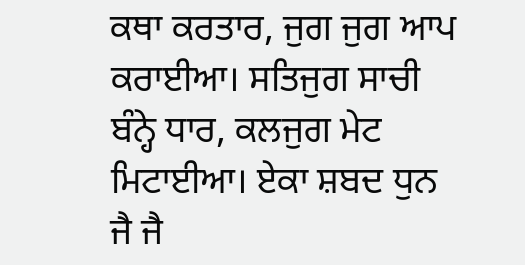ਕਥਾ ਕਰਤਾਰ, ਜੁਗ ਜੁਗ ਆਪ ਕਰਾਈਆ। ਸਤਿਜੁਗ ਸਾਚੀ ਬੰਨ੍ਹੇ ਧਾਰ, ਕਲਜੁਗ ਮੇਟ ਮਿਟਾਈਆ। ਏਕਾ ਸ਼ਬਦ ਧੁਨ ਜੈ ਜੈ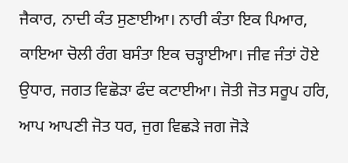ਜੈਕਾਰ, ਨਾਦੀ ਕੰਤ ਸੁਣਾਈਆ। ਨਾਰੀ ਕੰਤਾ ਇਕ ਪਿਆਰ, ਕਾਇਆ ਚੋਲੀ ਰੰਗ ਬਸੰਤਾ ਇਕ ਚੜ੍ਹਾਈਆ। ਜੀਵ ਜੰਤਾਂ ਹੋਏ ਉਧਾਰ, ਜਗਤ ਵਿਛੋੜਾ ਫੰਦ ਕਟਾਈਆ। ਜੋਤੀ ਜੋਤ ਸਰੂਪ ਹਰਿ, ਆਪ ਆਪਣੀ ਜੋਤ ਧਰ, ਜੁਗ ਵਿਛੜੇ ਜਗ ਜੋੜੇ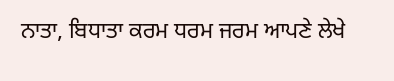ਨਾਤਾ, ਬਿਧਾਤਾ ਕਰਮ ਧਰਮ ਜਰਮ ਆਪਣੇ ਲੇਖੇ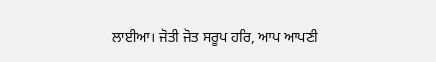ਲਾਈਆ। ਜੋਤੀ ਜੋਤ ਸਰੂਪ ਹਰਿ, ਆਪ ਆਪਣੀ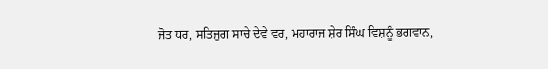ਜੋਤ ਧਰ, ਸਤਿਜੁਗ ਸਾਚੇ ਦੇਵੇ ਵਰ, ਮਹਾਰਾਜ ਸ਼ੇਰ ਸਿੰਘ ਵਿਸ਼ਨੂੰ ਭਗਵਾਨ,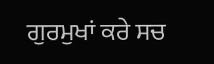ਗੁਰਮੁਖਾਂ ਕਰੇ ਸਚ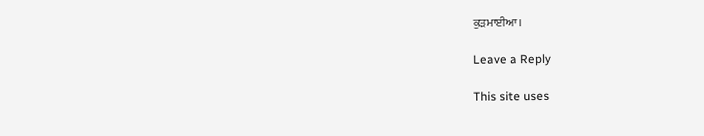ਕੁੜਮਾਈਆ।

Leave a Reply

This site uses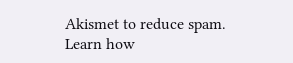Akismet to reduce spam. Learn how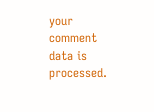your comment data is processed.